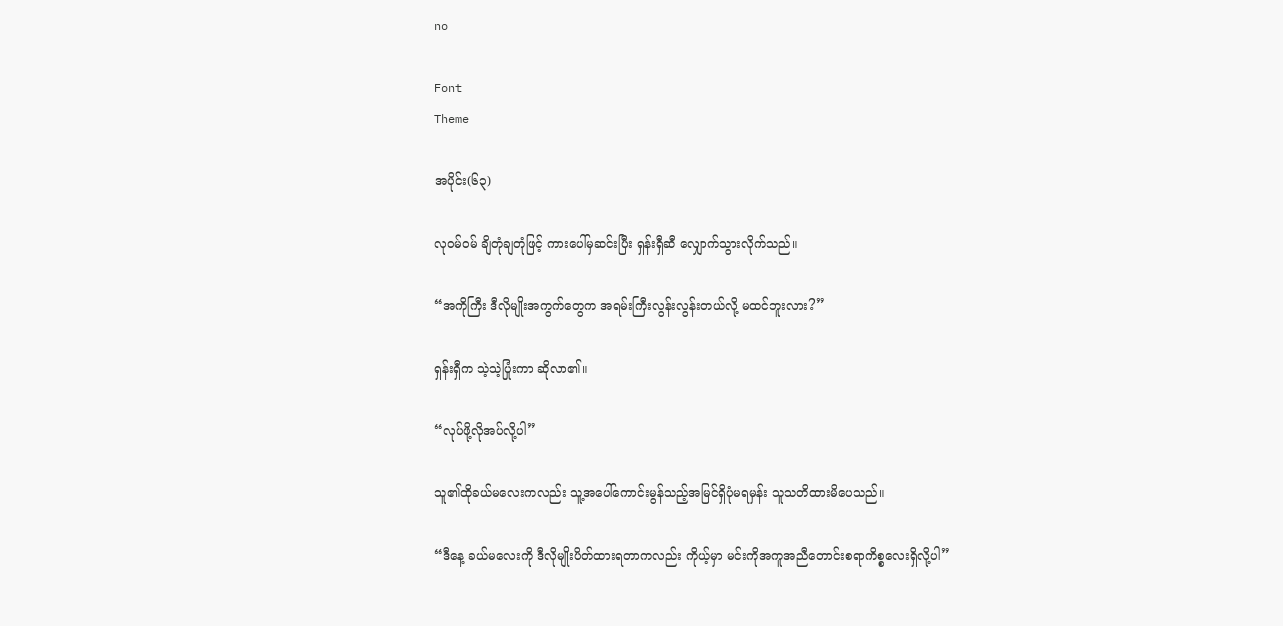no

Font
Theme

အပိုင်း(၆၃)

လုဝမ်ဝမ် ချိတုံချတုံဖြင့် ကားပေါ်မှဆင်းပြီး ရှန်းရှီဆီ လျှောက်သွားလိုက်သည်။

“အကိုကြီး ဒီလိုမျိုးအကွက်တွေက အရမ်းကြီးလွန်းလွန်းတယ်လို့ မထင်ဘူးလား?”

ရှန်းရှီက သဲ့သဲ့ပြုံးကာ ဆိုလာ၏။

“လုပ်ဖို့လိုအပ်လို့ပါ”

သူ၏ထိုခယ်မလေးကလည်း သူ့အပေါ်ကောင်းမွန်သည့်အမြင်ရှိပုံမရမှန်း သူသတိထားမိပေသည်။

“ဒီနေ့ ခယ်မလေးကို ဒီလိုမျိုးပိတ်ထားရတာကလည်း ကိုယ့်မှာ မင်းကိုအကူအညီတောင်းစရာကိစ္စလေးရှိလို့ပါ”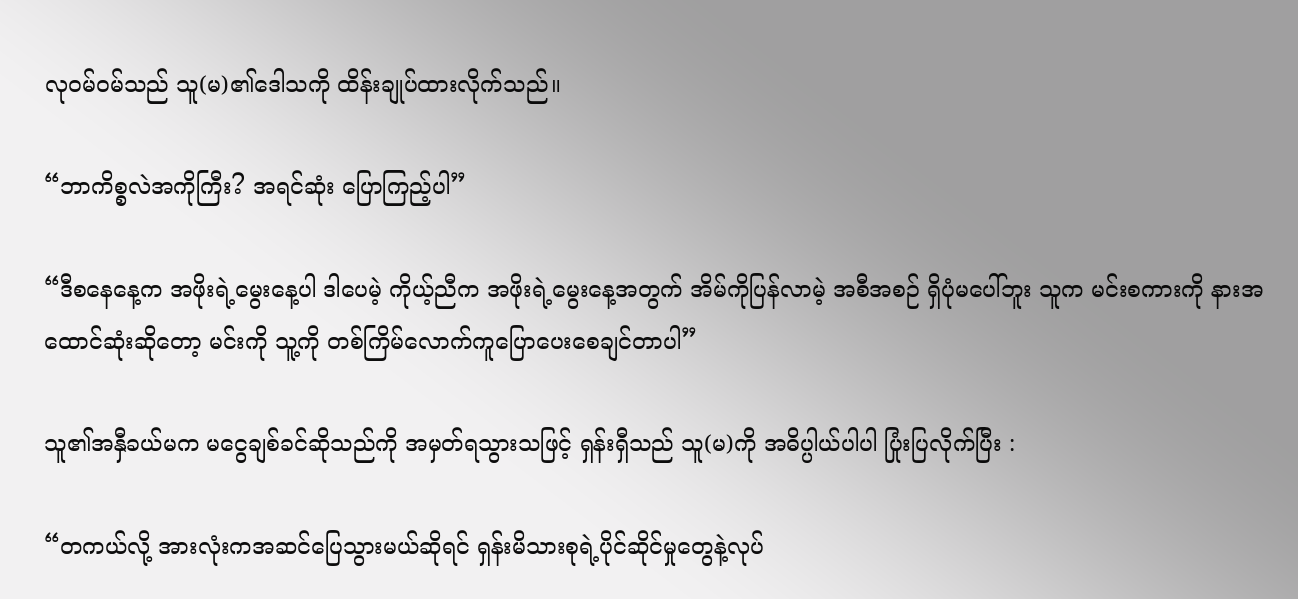လုဝမ်ဝမ်သည် သူ(မ)၏ဒေါသကို ထိန်းချုပ်ထားလိုက်သည်။

“ဘာကိစ္စလဲအကိုကြီး? အရင်ဆုံး ပြောကြည့်ပါ”

“ဒီစ‌နေနေ့က အဖိုးရဲ့မွေးနေ့ပါ ဒါပေမဲ့ ကိုယ့်ညီက အဖိုးရဲ့မွေးနေ့အတွက် အိမ်ကိုပြန်လာမဲ့ အစီအစဉ် ရှိပုံမပေါ်ဘူး သူက မင်းစကားကို နားအထောင်ဆုံးဆိုတော့ မင်းကို သူ့ကို တစ်ကြိမ်လောက်ကူပြောပေးစေချင်တာပါ”

သူ၏အနှီခယ်မက မငွေချစ်ခင်ဆိုသည်ကို အမှတ်ရသွားသဖြင့် ရှန်းရှီသည် သူ(မ)ကို အဓိပ္ပါယ်ပါပါ ပြုံးပြလိုက်ပြီး :

“တကယ်လို့ အားလုံးကအဆင်ပြေသွားမယ်ဆိုရင် ရှန်းမိသားစုရဲ့ပိုင်ဆိုင်မှုတွေနဲ့လုပ်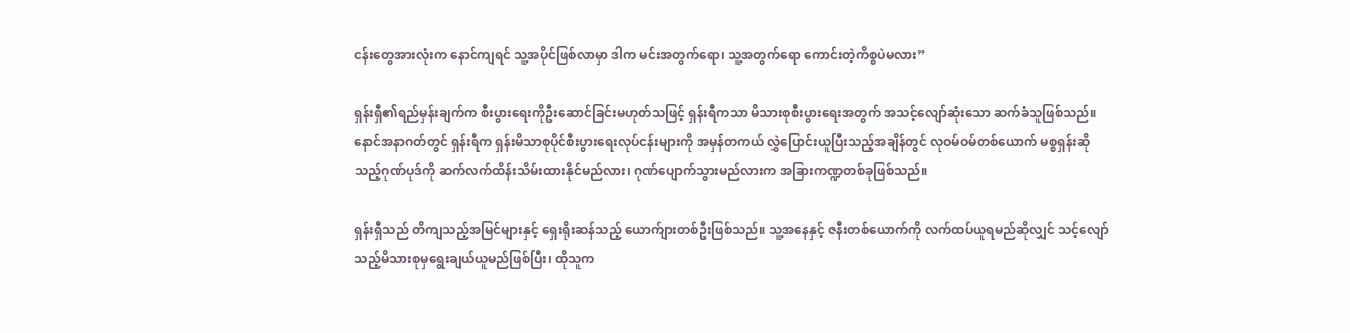ငန်းတွေအားလုံးက နောင်ကျရင် သူ့အပိုင်ဖြစ်လာမှာ ဒါက မင်းအတွက်ရော၊ သူ့အတွက်ရော ကောင်းတဲ့ကိစ္စပဲမလား”

ရှန်းရှီ၏ရည်မှန်းချက်က စီးပွားရေးကိုဦးဆောင်ခြင်းမဟုတ်သဖြင့် ရှန်းရီကသာ မိသားစုစီးပွားရေးအတွက် အသင့်လျော်ဆုံးသော ဆက်ခံသူဖြစ်သည်။ နောင်အနာဂတ်တွင် ရှန်းရီက ရှန်းမိသာစုပိုင်စီးပွားရေးလုပ်ငန်းများကို အမှန်တကယ် လွှဲပြောင်းယူပြီးသည့်အချိန်တွင် လုဝမ်ဝမ်တစ်ယောက် မစ္စရှန်းဆိုသည့်ဂုဏ်ပုဒ်ကို ဆက်လက်ထိန်းသိမ်းထားနိုင်မည်လား၊ ဂုဏ်ပျောက်သွားမည်လားက အခြားကဏ္ဍတစ်ခုဖြစ်သည်။

ရှန်းရှီသည် တိကျသည့်အမြင်များနှင့် ရှေးရိုးဆန်သည့် ယောက်ျားတစ်ဦးဖြစ်သည်။ သူ့အနေနှင့် ဇနီးတစ်ယောက်ကို လက်ထပ်ယူရမည်ဆိုလျှင် သင့်လျော်သည့်မိသားစုမှရွေးချယ်ယူမည်ဖြစ်ပြီး၊ ထိုသူက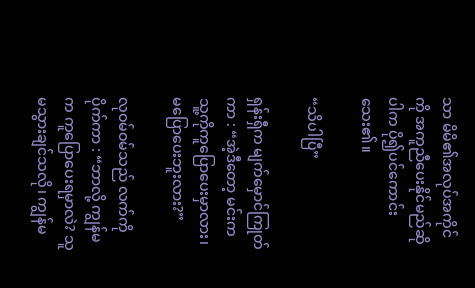သာ မိမိ၏အလုပ်အကိုင်ကို အကူညီပေးနိုင်မည်ဆိုပါက ပို၍ပင်ကောင်းသေး၏။

“သိပါပြီ”

ရှန်းရှီက မျက်မှောင်ကြုတ်ကာ : “အဲ့ဒီတော့ မင်းက သူ့ကိုကူပြောပေးမှာလား၊မပြောပေးဘူးလား?”

လုဝမ်ဝမ်သည် လက်ကိုပိုက်ကာ : “ဘာလို့ ကျွန်မက ကူပြောပေးရမှာလဲ? သူ မသွားချင်သလို၊ ကျွန်မ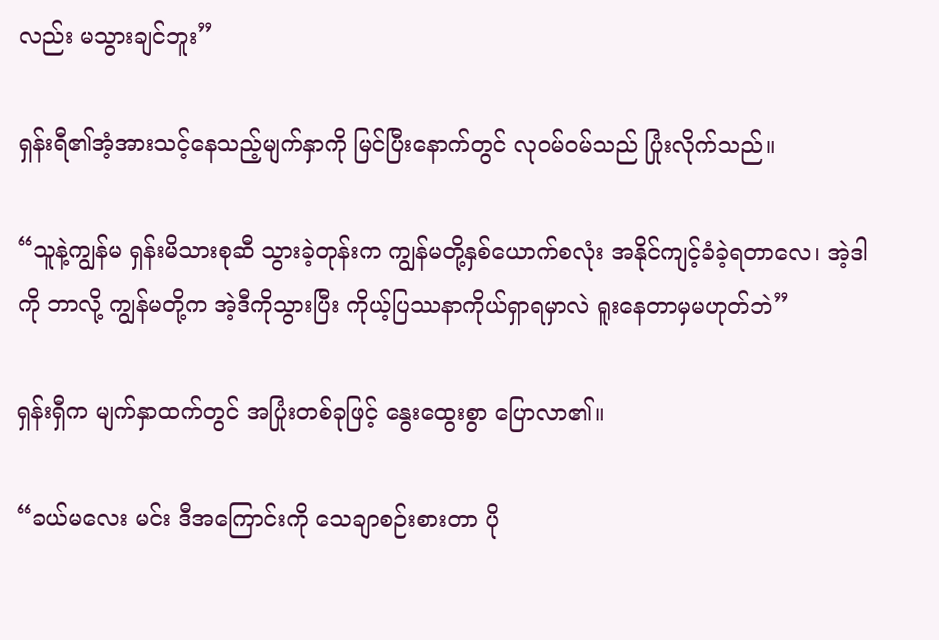လည်း မသွားချင်ဘူး”

ရှန်းရီ၏အံ့အားသင့်နေသည့်မျက်နှာကို မြင်ပြီးနောက်တွင် လုဝမ်ဝမ်သည် ပြုံးလိုက်သည်။

“သူနဲ့ကျွန်မ ရှန်းမိသားစုဆီ သွားခဲ့တုန်းက ကျွန်မတို့နှစ်ယောက်စလုံး အနိုင်ကျင့်ခံခဲ့ရတာလေ၊ အဲ့ဒါကို ဘာလို့ ကျွန်မတို့က အဲ့ဒီကိုသွားပြီး ကိုယ့်ပြဿနာကိုယ်ရှာ‌ရမှာလဲ ရူးနေတာမှမဟုတ်ဘဲ”

ရှန်းရှီက မျက်နှာထက်တွင် အပြုံးတစ်ခုဖြင့် နွေးထွေးစွာ ပြောလာ၏။

“ခယ်မလေး မင်း ဒီအကြောင်းကို သေချာစဉ်းစားတာ ပို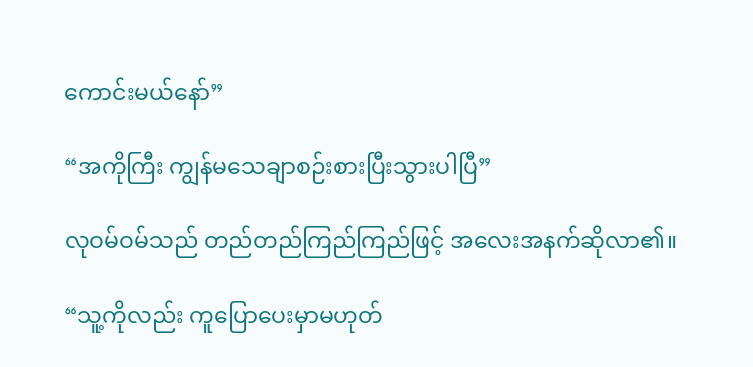ကောင်းမယ်နော်”

“အကိုကြီး ကျွန်မသေချာစဉ်းစားပြီးသွားပါပြီ”

လုဝမ်ဝမ်သည် တည်တည်ကြည်ကြည်ဖြင့် အလေးအနက်ဆိုလာ၏။

“သူ့ကိုလည်း ကူပြောပေးမှာမဟုတ်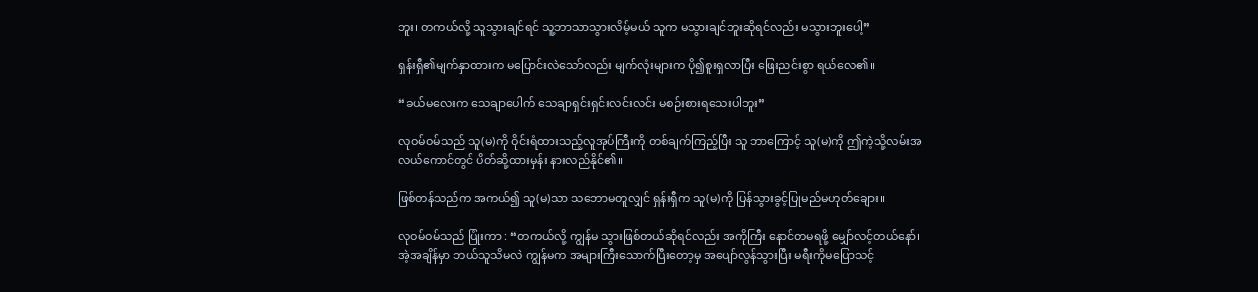ဘူး၊ တကယ်လို့ သူသွားချင်ရင် သူ့ဘာသာသွားလိမ့်မယ် သူက မသွားချင်ဘူးဆိုရင်လည်း မသွားဘူးပေါ့”

ရှန်းရှီ၏မျက်နှာထားက မပြောင်းလဲသော်လည်း မျက်လုံးများက ပို၍စူးရှလာပြီး ဖြေးညင်းစွာ ရယ်လေ၏။

“ခယ်မလေးက သေချာပေါက် သေချာရှင်းရှင်းလင်းလင်း မစဉ်းစားရသေးပါဘူး”

လုဝမ်ဝမ်သည် သူ(မ)ကို ဝိုင်းရံထားသည့်လူအုပ်ကြီးကို တစ်ချက်ကြည့်ပြီး သူ ဘာကြောင့် သူ(မ)ကို ဤကဲ့သို့လမ်းအလယ်ကောင်တွင် ပိတ်ဆို့ထားမှန်း နားလည်နိုင်၏။

ဖြစ်တန်သည်က အကယ်၍ သူ(မ)သာ သဘောမတူလျှင် ရှန်းရှီက သူ(မ)ကို ပြန်သွားခွင့်ပြုမည်မဟုတ်ချေား။

လုဝမ်ဝမ်သည် ပြုံးကာ : “တကယ်လို့ ကျွန်မ သွားဖြစ်တယ်ဆိုရင်လည်း အကိုကြီး နောင်တမရဖို့ မျှော်လင့်တယ်နော်၊ အဲ့အချိန်မှာ ဘယ်သူသိမလဲ ကျွန်မက အများကြီးသောက်ပြီးတော့မှ အပျော်လွန်သွားပြီး မရီးကိုမပြောသင့်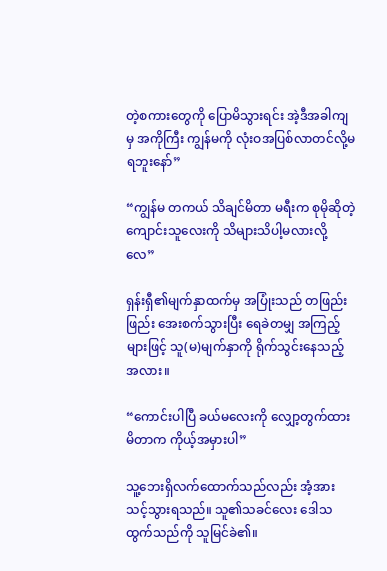တဲ့စကားတွေကို ပြောမိသွားရင်း အဲ့ဒီအခါကျမှ အကိုကြီး ကျွန်မကို လုံးဝအပြစ်လာတင်လို့မရဘူးနော်”

“ကျွန်မ တကယ် သိချင်မိတာ မရီးက စုမိုဆိုတဲ့ကျောင်းသူလေးကို သိများသိပါ့မလားလို့လေ”

ရှန်းရှီ၏မျက်နှာထက်မှ အပြုံးသည် တဖြည်းဖြည်း အေးစက်သွားပြီး ရေခဲတမျှ အကြည့်များဖြင့် သူ(မ)မျက်နှာကို ရိုက်သွင်းနေသည့်အလား။

“ကောင်းပါပြီ ခယ်မလေးကို လျှော့တွက်ထားမိတာက ကိုယ့်အမှားပါ”

သူ့ဘေးရှိလက်ထောက်သည်လည်း အံ့အားသင့်သွားရသည်။ သူ၏သခင်လေး ဒေါသထွက်သည်ကို သူမြင်ခဲ၏။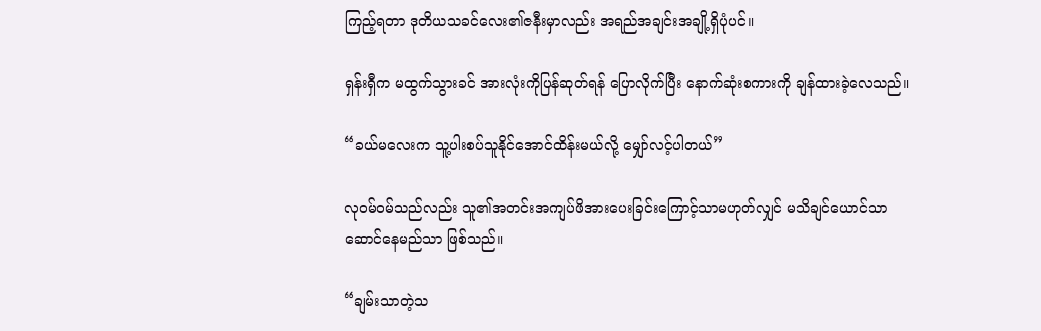ကြည့်ရတာ ဒုတိယသခင်လေး၏ဇနီးမှာလည်း အရည်အချင်းအချို့ရှိပုံပင်။

ရှန်းရှီက မထွက်သွားခင် အားလုံးကိုပြန်ဆုတ်ရန် ပြောလိုက်ပြီး နောက်ဆုံးစကားကို ချန်ထားခဲ့လေသည်။

“ခယ်မလေးက သူ့ပါးစပ်သူနိုင်အောင်ထိန်းမယ်လို့ မျှော်လင့်ပါတယ်”

လုဝမ်ဝမ်သည်လည်း သူ၏အတင်းအကျပ်ဖိအားပေးခြင်းကြောင့်သာမဟုတ်လျှင် မသိချင်ယောင်သာဆောင်နေမည်သာ ဖြစ်သည်။

“ချမ်းသာတဲ့သ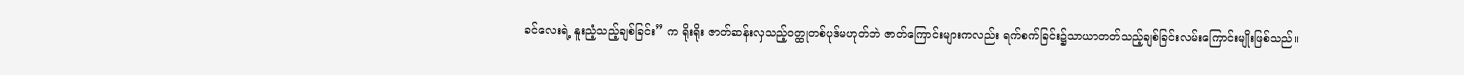ခင်လေးရဲ့ နူးညံ့သည့်ချစ်ခြင်း” က ရိုးရိုး ဇာတ်ဆန်းလှသည့်ဝတ္ထုတစ်ပုဒ်မဟုတ်ဘဲ ဇာတ်ကြောင်းများကလည်း ရက်စက်ခြင်း၌သာယာတတ်သည့်ချစ်ခြင်းလမ်းကြောင်းမျိုးဖြစ်သည်။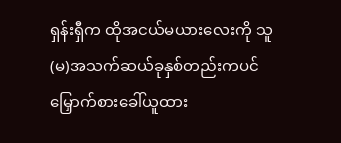ရှန်းရှီက ထိုအငယ်မယားလေးကို သူ(မ)အသက်ဆယ်ခုနှစ်တည်းကပင် မြှောက်စားခေါ်ယူထား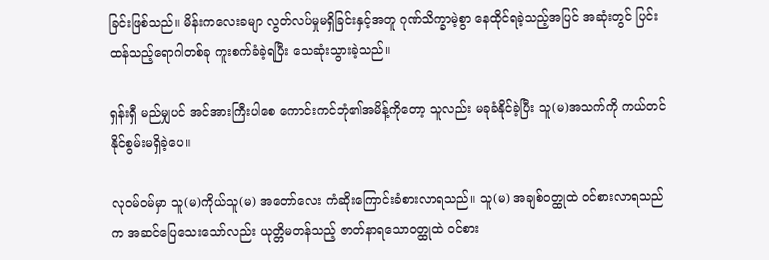ခြင်းဖြစ်သည်။ မိန်းကလေးခမျာ လွတ်လပ်မှုမရှိခြင်းနှင့်အတူ ဂုဏ်သိက္ခာမဲ့စွာ နေထိုင်ရ‌ခဲ့သည့်အပြင် အဆုံးတွင် ပြင်းထန်သည့်ရောဂါတစ်ခု ကူးစက်ခံခဲ့ရပြီး သေဆုံးသွားခဲ့သည်။

ရှန်းရှီ မည်မျှပင် အင်အားကြီးပါစေ ကောင်း‌ကင်ဘုံ၏အမိန့်ကိုတော့ သူလည်း မခုခံနိုင်ခဲ့ပြီး သူ(မ)အသက်ကို ကယ်တင်နိုင်စွမ်းမရှိခဲ့ပေ။

လုဝမ်ဝမ်မှာ သူ(မ)ကိုယ်သူ(မ) အတော်လေး ကံဆိုးကြောင်းခံစားလာရသည်။ သူ(မ) အချစ်ဝတ္ထုထဲ ဝင်စားလာရသည်က အဆင်ပြေသေးသော်လည်း ယုတ္တိမတန်သည့် ဇာတ်နာရသောဝတ္ထုထဲ ဝင်စား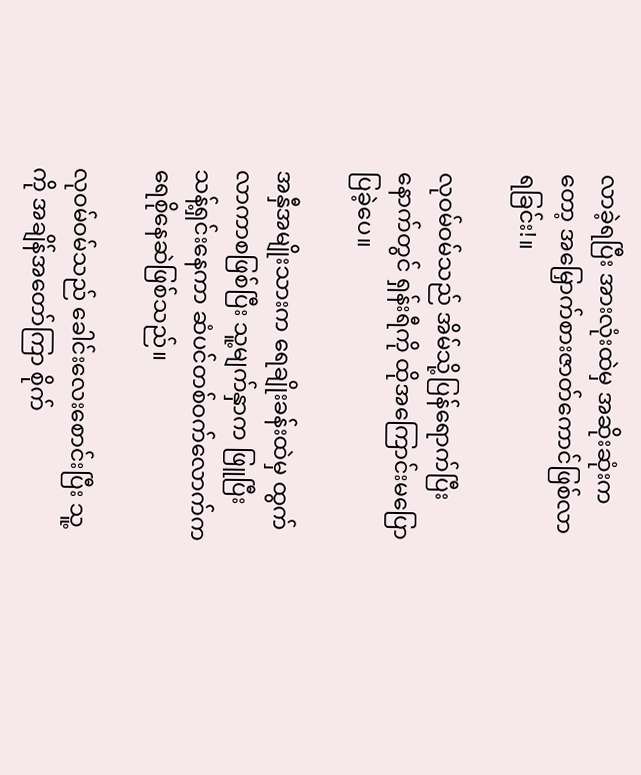လာခဲ့ရပြီး အားလုံးထဲမှ အဆိုးဆုံးကတော့ အမြှောက်စားဇာတ်ကောင်ဖြစ်လာရခြင်း!။

လုဝမ်ဝမ်သည် အိမ်သို့ပြန်ရောက်ပြီးနောက်တွင် ရှန်းရီကို ထိုအကြောင်းမပြောပြခဲ့ပေ။

အနှီအမျိုးသားက ရေချိုးခန်းထဲမှ ထွက်လာကာစဖြစ်ပြီး သူ့မျက်နှာက ဖြူပြီး သန့်ရှင်းနေကာ ဆံပင်တစ်ဝက်လောက်က ရေစိုနေဆဲဖြစ်သည်။

လုဝမ်ဝမ်သည် ခေါင်းလေးစောင်းပြီး သူ့ကို အချိန်အတော်ကြာ စိုက်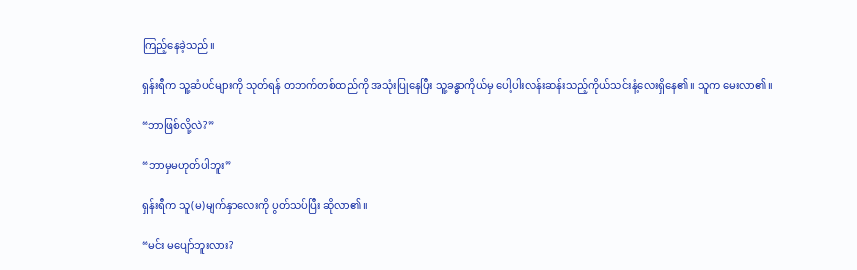ကြည့်နေခဲ့သည်။

ရှန်းရီက သူ့ဆံပင်များကို သုတ်ရန် တဘက်တစ်ထည်ကို အသုံးပြုနေပြီး သူ့ခန္ဓာကိုယ်မှ ပေါ့ပါးလန်းဆန်းသည့်ကိုယ်သင်းနံ့လေးရှိနေ၏။ သူက မေးလာ၏။

“ဘာဖြစ်လို့လဲ?”

“ဘာမှမဟုတ်ပါဘူး”

ရှန်းရီက သူ(မ)မျက်နှာလေးကို ပွတ်သပ်ပြီး ဆိုလာ၏။

“မင်း မပျော်ဘူးလား?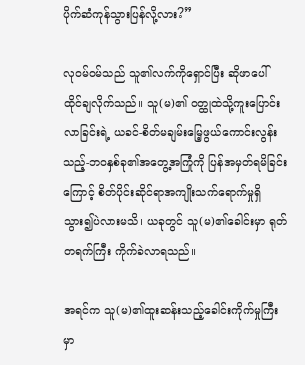ပိုက်ဆံကုန်သွားပြန်လို့လား?”

လုဝမ်ဝမ်သည် သူ၏လက်ကိုရှောင်ပြီး ဆိုဖာပေါ် ထိုင်ချလိုက်သည်။ သူ(မ)၏ ဝတ္ထုထဲသို့ကူးပြောင်းလာခြင်းရဲ့ ယခင်-စိတ်မချမ်းမြေ့ဖွယ်ကောင်းလွန်းသည့်-ဘဝနှစ်ခု၏အတွေ့အကြုံကို ပြန်အမှတ်ရမိခြင်းကြောင့် စိတ်ပိုင်းဆိုင်ရာအကျိုးသက်ရောက်မှုရှိသွား၍ပဲလားမသိ၊ ယခုတွင် သူ(မ)၏ခေါင်းမှာ ရုတ်တရက်ကြီး ကိုက်ခဲလာရသည်။

အရင်က သူ(မ)၏ထူးဆန်းသည့်ခေါင်းကိုက်မှုကြီးမှာ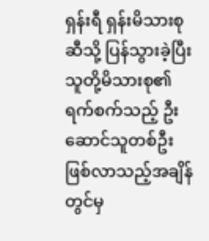ရှန်းရီ ရှန်းမိသားစုဆီသို့ ပြန်သွားခဲ့ပြီး သူတို့မိသားစု၏ ရက်စက်သည့် ဦးဆောင်သူတစ်ဦးဖြစ်လာသည့်အချိန်တွင်မှ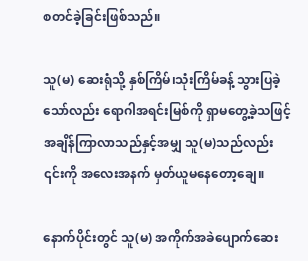စတင်ခဲ့ခြင်းဖြစ်သည်။

သူ(မ) ဆေးရုံသို့ နှစ်ကြိမ်၊သုံးကြိမ်ခန့် သွားပြခဲ့သော်လည်း ရောဂါအရင်းမြစ်ကို ရှာမတွေ့ခဲ့သဖြင့် အချိန်ကြာလာသည်နှင့်အမျှ သူ(မ)သည်လည်း ၎င်းကို အလေးအနက် မှတ်ယူမနေတော့ချေ။

နောက်ပိုင်းတွင် သူ(မ) အကိုက်အခဲပျောက်ဆေး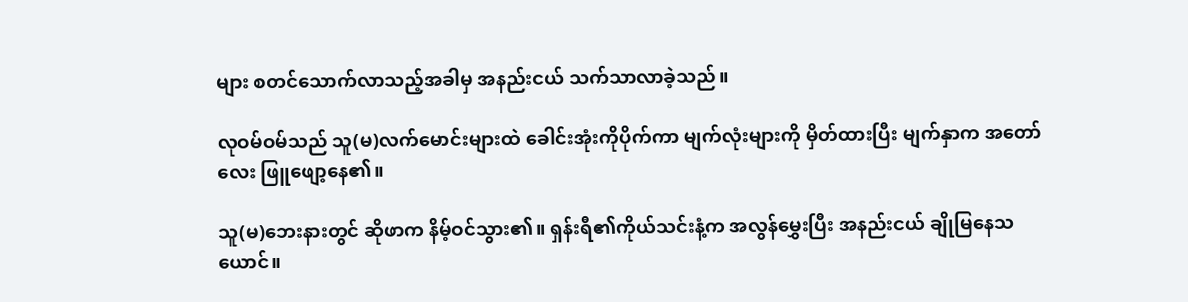များ စတင်သောက်လာသည့်အခါမှ အနည်းငယ် သက်သာလာခဲ့သည်။

လုဝမ်ဝမ်သည် သူ(မ)လက်မောင်းများထဲ ခေါင်းအုံးကိုပိုက်ကာ မျက်လုံးများကို မှိတ်ထားပြီး မျက်နှာက အတော်လေး ဖြူဖျော့နေ၏။

သူ(မ)ဘေးနားတွင် ဆိုဖာက နိမ့်ဝင်သွား၏။ ရှန်းရီ၏ကိုယ်သင်းနံ့က အလွန်မွှေးပြီး အနည်းငယ် ချိုမြနေသယောင်။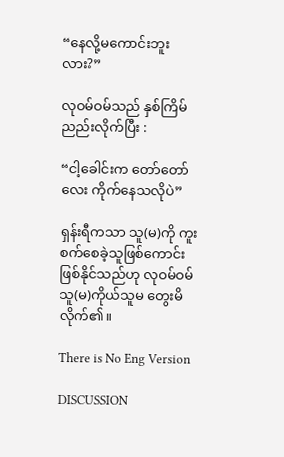“နေလို့မကောင်းဘူးလား?”

လုဝမ်ဝမ်သည် နှစ်ကြိမ်ညည်းလိုက်ပြီး :

“ငါ့ခေါင်းက တော်တော်လေး ကိုက်နေသလိုပဲ”

ရှန်းရီကသာ သူ(မ)ကို ကူးစက်စေခဲ့သူဖြစ်ကောင်းဖြစ်နိုင်သည်ဟု လုဝမ်ဝမ် သူ(မ)ကိုယ်သူမ တွေးမိလိုက်၏။

There is No Eng Version

DISCUSSION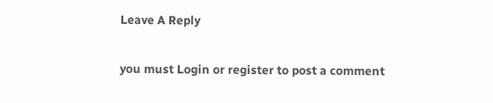Leave A Reply

you must Login or register to post a comment